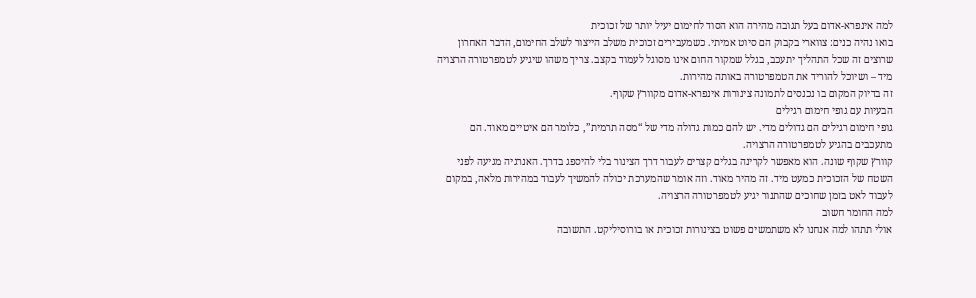למה אינפרא-אדום בעל תגובה מהירה הוא הסוד לחימום יעיל יותר של זכוכית
בואו נהיה כנים: צווארי בקבוק הם סיוט אמיתי. כשמעבירים זכוכית משלב הייצור לשלב החימום, הדבר האחרון שרוצים זה שכל התהליך יתעכב, בגלל שמקור החום אינו מסוגל לעמוד בקצב. צריך משהו שיגיע לטמפרטורה הרצויה מיד – ושיוכל להוריד את הטמפרטורה באותה מהירות.
זה בדיוק המקום בו נכנסים לתמונה צינורות אינפרא-אדום מקוורץ שקוף.
הבעיות עם גופי חימום רגילים
גופי חימום רגילים הם גדולים מדי. יש להם כמות גדולה מדי של “מסה תרמית”, כלומר הם איטיים מאוד. הם מתעכבים בהגיע לטמפרטורה הרצויה.
קוורץ שקוף שונה. הוא מאפשר לקרינה בגלים קצרים לעבור דרך הצינור בלי להיספג בדרך. האנרגיה מגיעה לפני השטח של הזכוכית כמעט מיד. זה מהיר מאוד. וזה אומר שהמערכת יכולה להמשיך לעבוד במהירות מלאה, במקום לעבוד לאט בזמן שחוכים שהתנור יגיע לטמפרטורה הרצויה.
למה החומר חשוב
אולי תתהו למה אנחנו לא משתמשים פשוט בצינורות זכוכית או בורוסיליקט. התשובה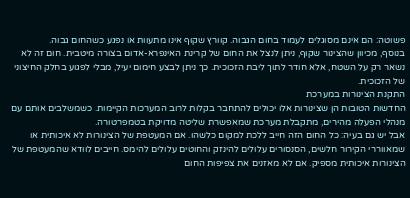פשוטה: הם אינם מסוגלים לעמוד בחום הגבוה. קוורץ שקוף אינו מתעוות או נפגע כשהחום גבוה.
בנוסף, מכיוון שהצינור שקוף, ניתן לנצל את החום של קרינת האינפרא-אדום בצורה מיטבית. חום זה לא נשאר רק על השטח, אלא חודר לתוך ליבת הזכוכית. כך ניתן לבצע חימום יעיל, מבלי לפגוע בחלק החיצוני של הזכוכית.
התקנת הצינורות במערכת
החדשות הטובות הן שצינורות אלו יכולים להתחבר בקלות לרוב המערכות הקיימות. כשמשלבים אותם עם מנהלי הפעלה מהירים, מתקבלת מערכת שמאפשרת שליטה מדויקת בטמפרטורה.
אבל יש גם בעיה: כל החום הזה חייב ללכת למקום כלשהו. אם המעטפת של הצינורות לא איכותית או שמאווררי הקירור חלשים, הסנסורים עלולים להינזק והחוטים עלולים להימס. חייבים לוודא שהמעטפת של הצינורות איכותית מספיק. אם לא מאזנים את צפיפות החום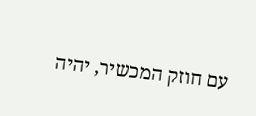עם חוזק המכשיר, יהיה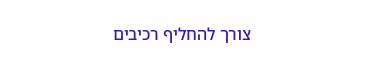צורך להחליף רכיבים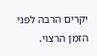יקרים הרבה לפני הזמן הרצוי.